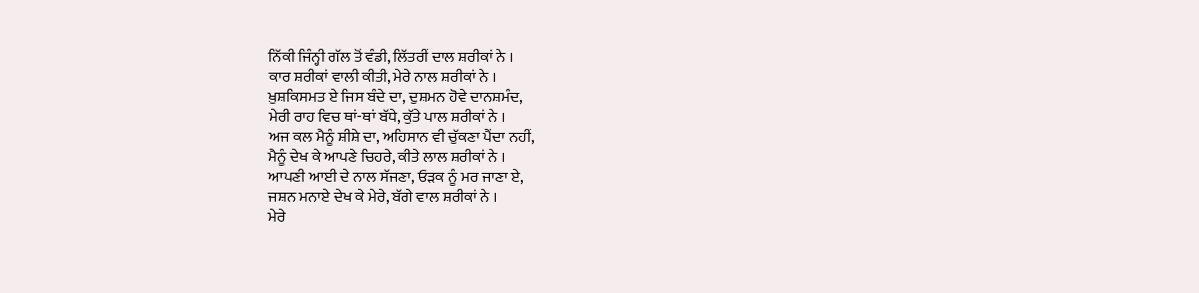ਨਿੱਕੀ ਜਿੰਨ੍ਹੀ ਗੱਲ ਤੋਂ ਵੰਡੀ, ਲਿੱਤਰੀਂ ਦਾਲ ਸ਼ਰੀਕਾਂ ਨੇ ।
ਕਾਰ ਸ਼ਰੀਕਾਂ ਵਾਲੀ ਕੀਤੀ, ਮੇਰੇ ਨਾਲ ਸ਼ਰੀਕਾਂ ਨੇ ।
ਖ਼ੁਸ਼ਕਿਸਮਤ ਏ ਜਿਸ ਬੰਦੇ ਦਾ, ਦੁਸ਼ਮਨ ਹੋਵੇ ਦਾਨਸ਼ਮੰਦ,
ਮੇਰੀ ਰਾਹ ਵਿਚ ਥਾਂ-ਥਾਂ ਬੱਧੇ, ਕੁੱਤੇ ਪਾਲ ਸ਼ਰੀਕਾਂ ਨੇ ।
ਅਜ ਕਲ ਮੈਨੂੰ ਸ਼ੀਸ਼ੇ ਦਾ, ਅਹਿਸਾਨ ਵੀ ਚੁੱਕਣਾ ਪੈਂਦਾ ਨਹੀਂ,
ਮੈਨੂੰ ਦੇਖ ਕੇ ਆਪਣੇ ਚਿਹਰੇ, ਕੀਤੇ ਲਾਲ ਸ਼ਰੀਕਾਂ ਨੇ ।
ਆਪਣੀ ਆਈ ਦੇ ਨਾਲ ਸੱਜਣਾ, ਓੜਕ ਨੂੰ ਮਰ ਜਾਣਾ ਏ,
ਜਸ਼ਨ ਮਨਾਏ ਦੇਖ ਕੇ ਮੇਰੇ, ਬੱਗੇ ਵਾਲ ਸ਼ਰੀਕਾਂ ਨੇ ।
ਮੇਰੇ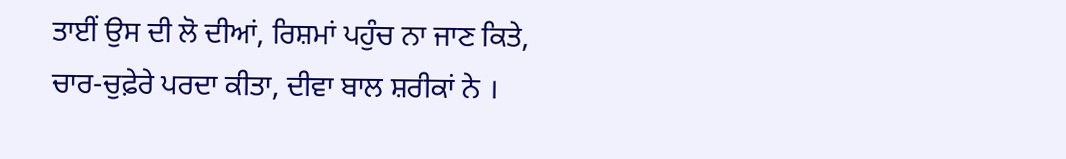ਤਾਈਂ ਉਸ ਦੀ ਲੋ ਦੀਆਂ, ਰਿਸ਼ਮਾਂ ਪਹੁੰਚ ਨਾ ਜਾਣ ਕਿਤੇ,
ਚਾਰ-ਚੁਫ਼ੇਰੇ ਪਰਦਾ ਕੀਤਾ, ਦੀਵਾ ਬਾਲ ਸ਼ਰੀਕਾਂ ਨੇ ।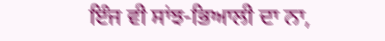ਇੰਜ ਵੀ ਸਾਂਝ-ਭਿਆਲੀ ਦਾ ਨਾ,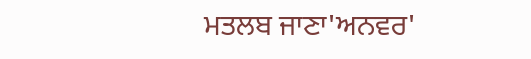ਮਤਲਬ ਜਾਣਾ'ਅਨਵਰ'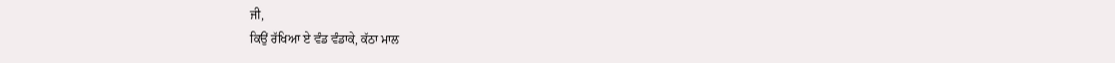ਜੀ,
ਕਿਉਂ ਰੱਖਿਆ ਏ ਵੰਡ ਵੰਡਾਕੇ, ਕੱਠਾ ਮਾਲ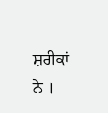ਸ਼ਰੀਕਾਂ ਨੇ ।